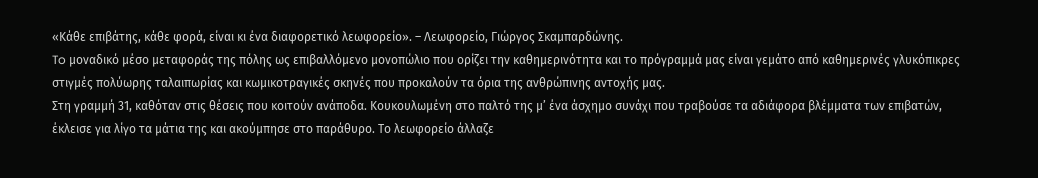«Κάθε επιβάτης, κάθε φορά, είναι κι ένα διαφορετικό λεωφορείο». – Λεωφορείο, Γιώργος Σκαμπαρδώνης.
To μοναδικό μέσο μεταφοράς της πόλης ως επιβαλλόμενο μονοπώλιο που ορίζει την καθημερινότητα και το πρόγραμμά μας είναι γεμάτο από καθημερινές γλυκόπικρες στιγμές πολύωρης ταλαιπωρίας και κωμικοτραγικές σκηνές που προκαλούν τα όρια της ανθρώπινης αντοχής μας.
Στη γραμμή 31, καθόταν στις θέσεις που κοιτούν ανάποδα. Κουκουλωμένη στο παλτό της μ’ ένα άσχημο συνάχι που τραβούσε τα αδιάφορα βλέμματα των επιβατών, έκλεισε για λίγο τα μάτια της και ακούμπησε στο παράθυρο. Το λεωφορείο άλλαζε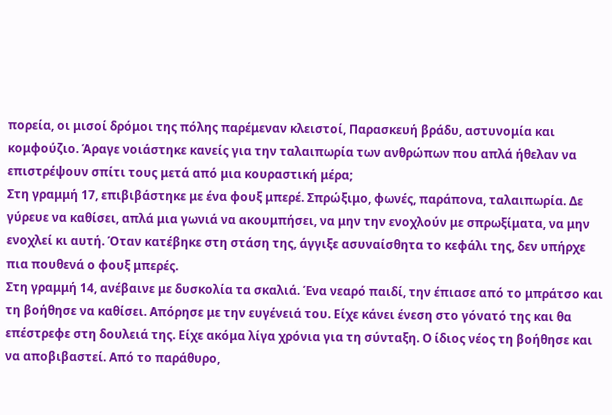πορεία, οι μισοί δρόμοι της πόλης παρέμεναν κλειστοί, Παρασκευή βράδυ, αστυνομία και κομφούζιο. Άραγε νοιάστηκε κανείς για την ταλαιπωρία των ανθρώπων που απλά ήθελαν να επιστρέψουν σπίτι τους μετά από μια κουραστική μέρα;
Στη γραμμή 17, επιβιβάστηκε με ένα φουξ μπερέ. Σπρώξιμο, φωνές, παράπονα, ταλαιπωρία. Δε γύρευε να καθίσει, απλά μια γωνιά να ακουμπήσει, να μην την ενοχλούν με σπρωξίματα, να μην ενοχλεί κι αυτή. Όταν κατέβηκε στη στάση της, άγγιξε ασυναίσθητα το κεφάλι της, δεν υπήρχε πια πουθενά ο φουξ μπερές.
Στη γραμμή 14, ανέβαινε με δυσκολία τα σκαλιά. Ένα νεαρό παιδί, την έπιασε από το μπράτσο και τη βοήθησε να καθίσει. Απόρησε με την ευγένειά του. Είχε κάνει ένεση στο γόνατό της και θα επέστρεφε στη δουλειά της. Είχε ακόμα λίγα χρόνια για τη σύνταξη. Ο ίδιος νέος τη βοήθησε και να αποβιβαστεί. Από το παράθυρο,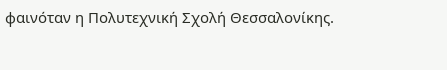φαινόταν η Πολυτεχνική Σχολή Θεσσαλονίκης.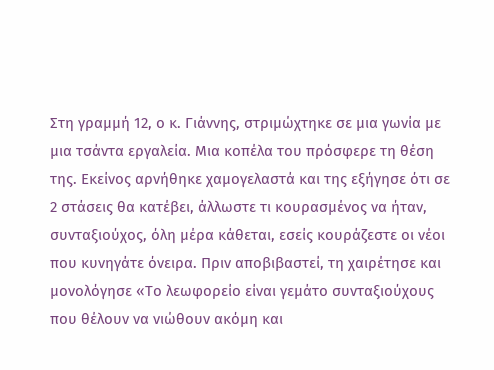Στη γραμμή 12, ο κ. Γιάννης, στριμώχτηκε σε μια γωνία με μια τσάντα εργαλεία. Μια κοπέλα του πρόσφερε τη θέση της. Εκείνος αρνήθηκε χαμογελαστά και της εξήγησε ότι σε 2 στάσεις θα κατέβει, άλλωστε τι κουρασμένος να ήταν, συνταξιούχος, όλη μέρα κάθεται, εσείς κουράζεστε οι νέοι που κυνηγάτε όνειρα. Πριν αποβιβαστεί, τη χαιρέτησε και μονολόγησε «Το λεωφορείο είναι γεμάτο συνταξιούχους που θέλουν να νιώθουν ακόμη και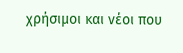χρήσιμοι και νέοι που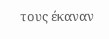τους έκαναν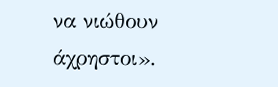να νιώθουν άχρηστοι».